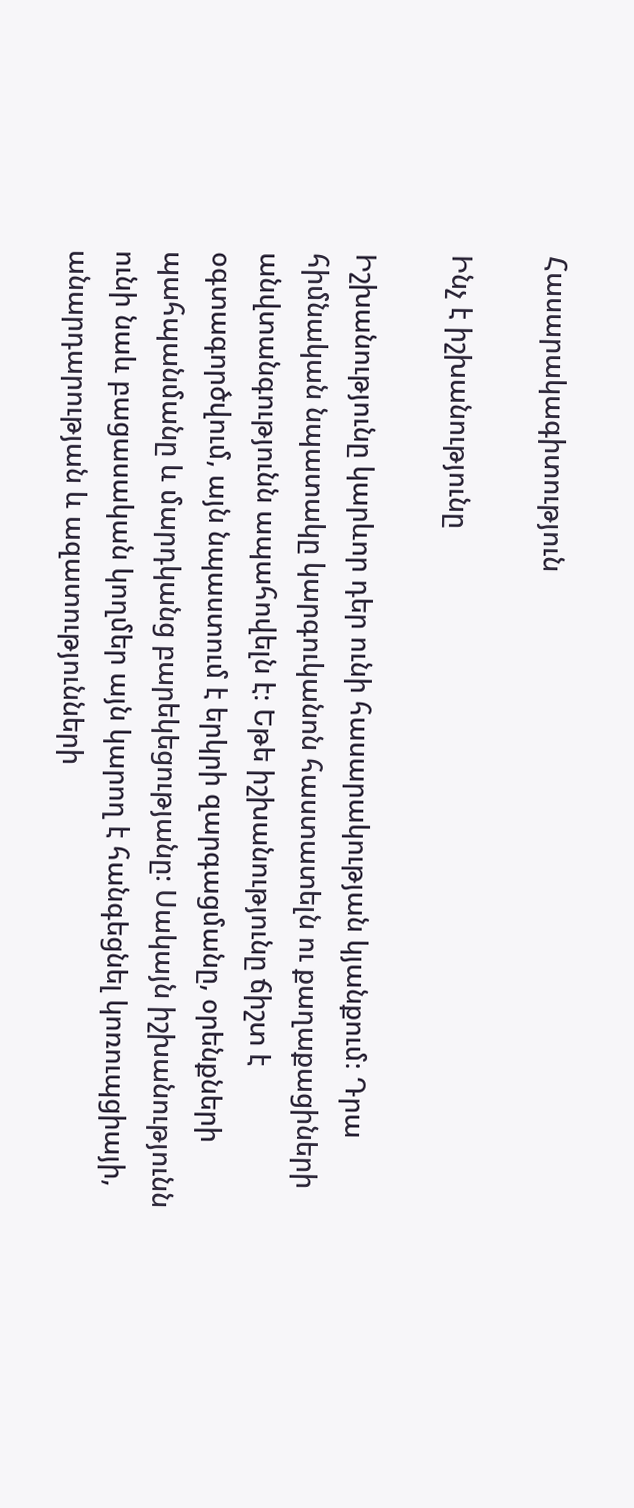Հասարակագիտություն

Ինչ է իշխանությունը

Իշխանությունը կարևոր դեր ունի հասարակության կյանքում։ Դրա հիմնական նպատակը կարգուկանոն հաստատելն ու քաղաքացիների անվտանգությունն ապահովելն է։ Եթե իշխանությունը ճիշտ է օգտագործվում, այն նպաստում է երկրի զարգացմանը, օրենքների պահպանմանը և մարդկանց բարեկեցությանը։ Սակայն իշխանությունն ունի նաև բացասական կողմեր այն կարող է հանգեցնել կոռուպցիայի, անարդարության և ազատությունների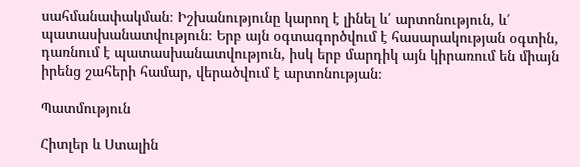սահմանափակման։ Իշխանությունը կարող է լինել և՛ արտոնություն, և՛ պատասխանատվություն։ Երբ այն օգտագործվում է հասարակության օգտին, դառնում է պատասխանատվություն, իսկ երբ մարդիկ այն կիրառում են միայն իրենց շահերի համար, վերածվում է արտոնության։

Պատմություն

Հիտլեր և Ստալին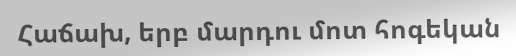Հաճախ, երբ մարդու մոտ հոգեկան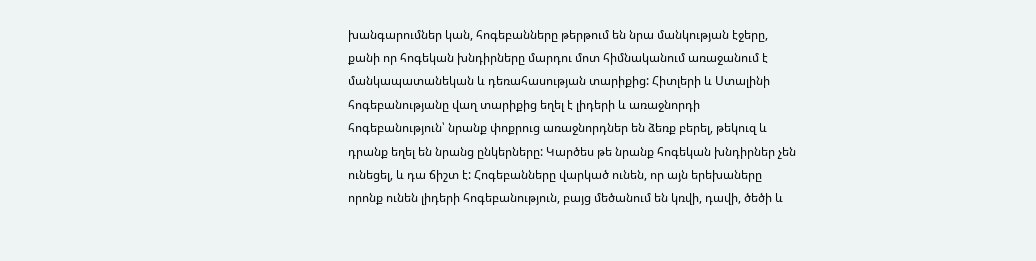խանգարումներ կան, հոգեբանները թերթում են նրա մանկության էջերը, քանի որ հոգեկան խնդիրները մարդու մոտ հիմնականում առաջանում է մանկապատանեկան և դեռահասության տարիքից: Հիտլերի և Ստալինի հոգեբանությանը վաղ տարիքից եղել է լիդերի և առաջնորդի հոգեբանություն՝ նրանք փոքրուց առաջնորդներ են ձեռք բերել, թեկուզ և դրանք եղել են նրանց ընկերները: Կարծես թե նրանք հոգեկան խնդիրներ չեն ունեցել, և դա ճիշտ է: Հոգեբանները վարկած ունեն, որ այն երեխաները որոնք ունեն լիդերի հոգեբանություն, բայց մեծանում են կռվի, դավի, ծեծի և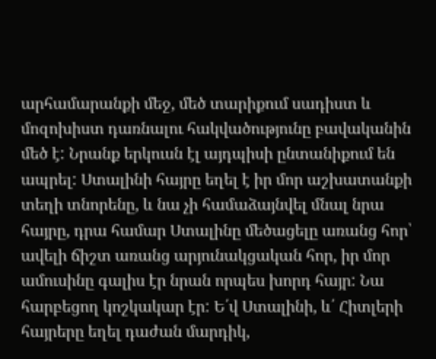արհամարանքի մեջ, մեծ տարիքում սադիստ և մոզոխիստ դառնալու հակվածությունը բավականին մեծ է: Նրանք երկուսն էլ այդպիսի ընտանիքում են ապրել: Ստալինի հայրը եղել է իր մոր աշխատանքի տեղի տնորենը, և նա չի համաձայնվել մնալ նրա հայրը, դրա համար Ստալինը մեծացելը առանց հոր՝ ավելի ճիշտ առանց արյունակցական հոր, իր մոր ամուսինը գալիս էր նրան որպես խորդ հայր: Նա հարբեցող կոշկակար էր: Ե՛վ Ստալինի, և՛ Հիտլերի հայրերը եղել դաժան մարդիկ,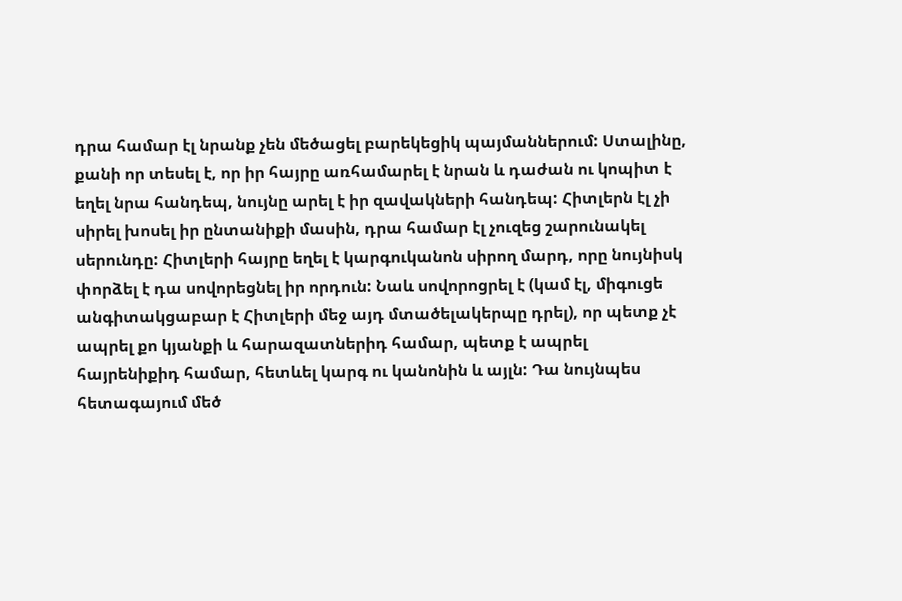դրա համար էլ նրանք չեն մեծացել բարեկեցիկ պայմաններում: Ստալինը, քանի որ տեսել է, որ իր հայրը առհամարել է նրան և դաժան ու կոպիտ է եղել նրա հանդեպ, նույնը արել է իր զավակների հանդեպ: Հիտլերն էլ չի սիրել խոսել իր ընտանիքի մասին, դրա համար էլ չուզեց շարունակել սերունդը: Հիտլերի հայրը եղել է կարգուկանոն սիրող մարդ, որը նույնիսկ փորձել է դա սովորեցնել իր որդուն: Նաև սովորոցրել է (կամ էլ, միգուցե անգիտակցաբար է Հիտլերի մեջ այդ մտածելակերպը դրել), որ պետք չէ ապրել քո կյանքի և հարազատներիդ համար, պետք է ապրել հայրենիքիդ համար, հետևել կարգ ու կանոնին և այլն: Դա նույնպես հետագայում մեծ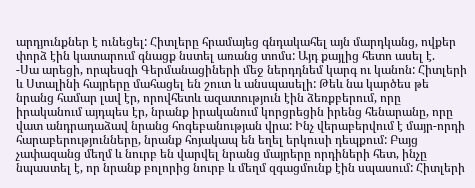արդյունքներ է ունեցել: Հիտլերը հրամայեց գնդակահել այն մարդկանց, ովքեր փորձ էին կատարում գնացք նստել առանց տոմս: Այդ քայլից հետո ասել է.
-Սա արեցի, որպեսզի Գերմանացիների մեջ ներդդնեմ կարգ ու կանոն: Հիտլերի և Ստալինի հայրերը մահացել են շուտ և անսպասելի: Թեև նա կարծես թե նրանց համար լավ էր, որովհետև ազատություն էին ձեռքբերում, որը իրականում այդպես էր, նրանք իրականում կորցրեցին իրենց հենարանը, որը վատ անդրադաձավ նրանց հոգեբանության վրա: Ինչ վերաբերվում է մայր-որդի հարաբերությունները, նրանք հոյակապ են եղել երկուսի դեպքում: Բայց չափազանց մեղմ և նուրբ են վարվել նրանց մայրերը որդիների հետ, ինչը նպաստել է, որ նրանք բոլորից նուրբ և մեղմ զգացմունք էին սպասում: Հիտլերի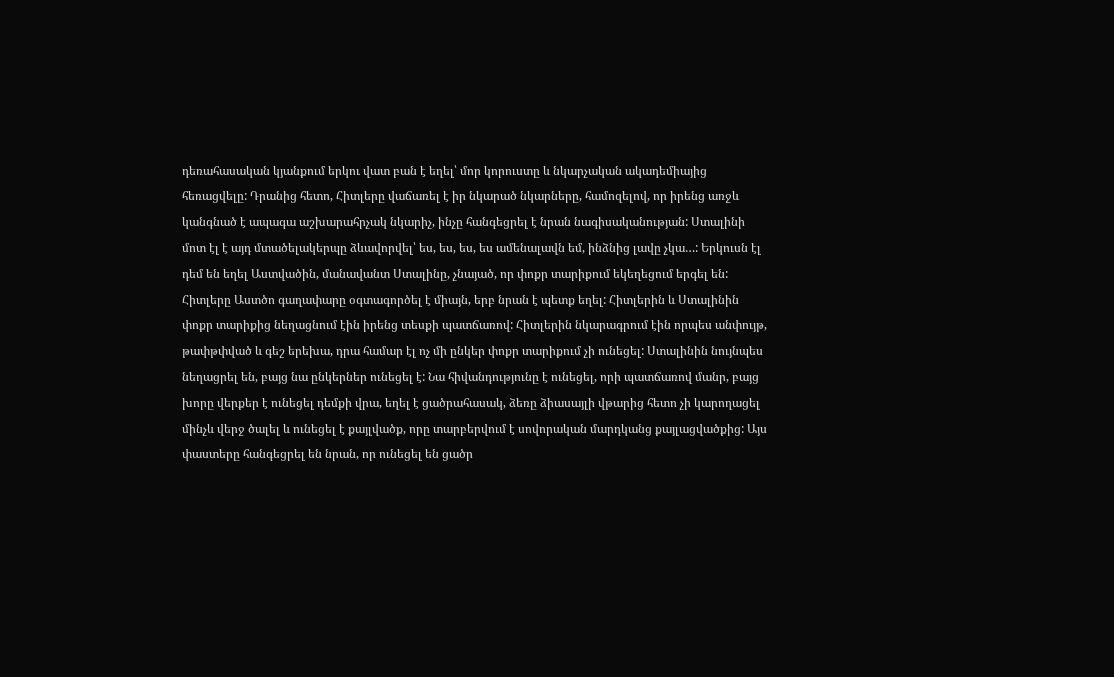դեռահասական կյանքում երկու վատ բան է եղել՝ մոր կորուստը և նկարչական ակադեմիայից հեռացվելը: Դրանից հետո, Հիտլերը վաճառել է իր նկարած նկարները, համոզելով, որ իրենց առջև կանգնած է ապագա աշխարահրչակ նկարիչ, ինչը հանգեցրել է նրան նագիսականության: Ստալինի մոտ էլ է այդ մտածելակերպը ձևավորվել՝ ես, ես, ես, ես ամենալավն եմ, ինձնից լավը չկա…: Երկուսն էլ դեմ են եղել Աստվածին, մանավանտ Ստալինը, չնայած, որ փոքր տարիքում եկեղեցում երգել են: Հիտլերը Աստծո գաղափարը օգտագործել է միայն, երբ նրան է պետք եղել: Հիտլերին և Ստալինին փոքր տարիքից նեղացնում էին իրենց տեսքի պատճառով: Հիտլերին նկարագրում էին որպես անփույթ, թափթփված և գեշ երեխա, դրա համար էլ ոչ մի ընկեր փոքր տարիքում չի ունեցել: Ստալինին նույնպես նեղացրել են, բայց նա ընկերներ ունեցել է: Նա հիվանդությունը է ունեցել, որի պատճառով մանր, բայց խորը վերքեր է ունեցել դեմքի վրա, եղել է ցածրահասակ, ձեռը ձիասայլի վթարից հետո չի կարողացել մինչև վերջ ծալել և ունեցել է քայլվածք, որը տարբերվում է սովորական մարդկանց քայլացվածքից: Այս փաստերը հանգեցրել են նրան, որ ունեցել են ցածր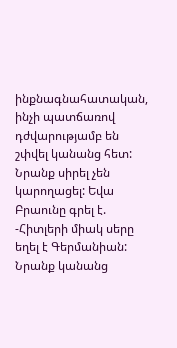ինքնագնահատական, ինչի պատճառով դժվարությամբ են շփվել կանանց հետ: Նրանք սիրել չեն կարողացել: Եվա Բրաունը գրել է.
-Հիտլերի միակ սերը եղել է Գերմանիան:
Նրանք կանանց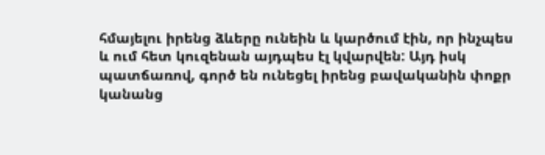հմայելու իրենց ձևերը ունեին և կարծում էին, որ ինչպես և ում հետ կուզենան այդպես էլ կվարվեն: Այդ իսկ պատճառով, գործ են ունեցել իրենց բավականին փոքր կանանց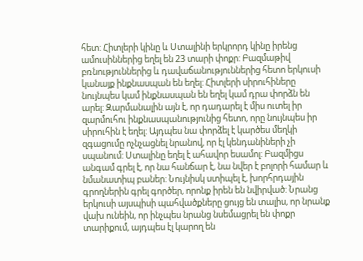հետ: Հիտլերի կինը և Ստալինի երկրորդ կինը իրենց ամուսիններից եղել են 23 տարի փոքր: Բազմաթիվ բռնություններից և դավաճանություններից հետո երկուսի կանայք ինքնասպան են եղել: Հիտլերի սիրուհիները նույնպես կամ ինքնասպան են եղել կամ դրա փորձն են արել: Զարմանալին այն է, որ դադարել է միս ուտել իր զարմուհու ինքնասպանությունից հետո, որը նույնպես իր սիրուհին է եղել: Այդպես նա փորձել է կարծես մեղկի զգացումը ոչնչացնել նրանով, որ էլ կենդանիների չի սպանում: Ստալինը եղել է ահավոր եսամոլ: Բազմիցս անգամ գրել է, որ նա հանճար է, նա նվեր է բոլորի համար և նմանատիպ բաներ: Նույնիսկ ստիպել է, խորհրդային գրողներին գրել գործեր, որոնք իրեն են նվիրված: Նրանց երկուսի այսպիսի պահվածքները ցույց են տալիս, որ նրանք վախ ունեին, որ ինչպես նրանց նսեմացրել են փոքր տարիքում, այդպես էլ կարող են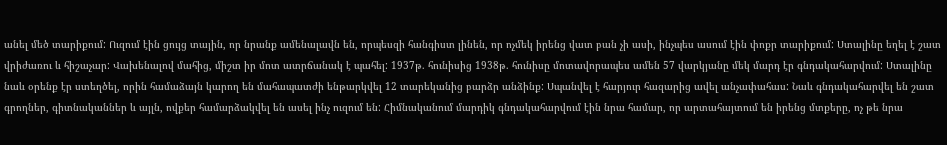անել մեծ տարիքում: Ուզում էին ցույց տային, որ նրանք ամենալավն են, որպեսզի հանգիստ լինեն, որ ոչմեկ իրենց վատ բան չի ասի, ինչպես ասում էին փոքր տարիքում: Ստալինը եղել է շատ վրիժառու և հիշաչար: Վախենալով մահից, միշտ իր մոտ ատրճանակ է պահել: 1937թ. հունիսից 1938թ. հունիսը մոտավորապես ամեն 57 վարկյանը մեկ մարդ էր գնդակահարվում: Ստալինը նաև օրենք էր ստեղծել, որին համաձայն կարող են մահապատժի ենթարկվել 12 տարեկանից բարձր անձինք: Սպանվել է հարյուր հազարից ավել անչափահաս: Նաև գնդակահարվել են շատ գրողներ, գիտնականներ և այլն, ովքեր համարձակվել են ասել ինչ ուզում են: Հիմնականում մարդիկ գնդակահարվում էին նրա համար, որ արտահայտում են իրենց մտքերը, ոչ թե նրա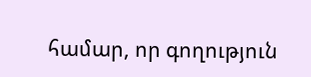համար, որ գողություն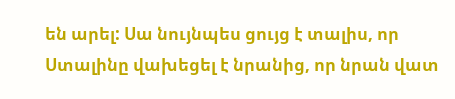են արել: Սա նույնպես ցույց է տալիս, որ Ստալինը վախեցել է նրանից, որ նրան վատ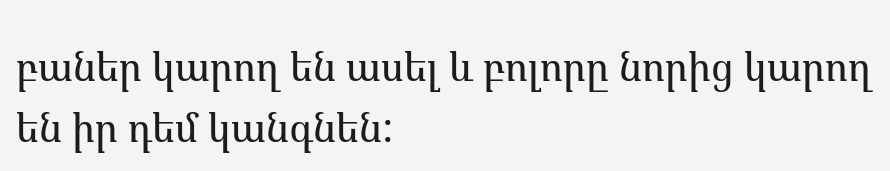բաներ կարող են ասել և բոլորը նորից կարող են իր դեմ կանգնեն: